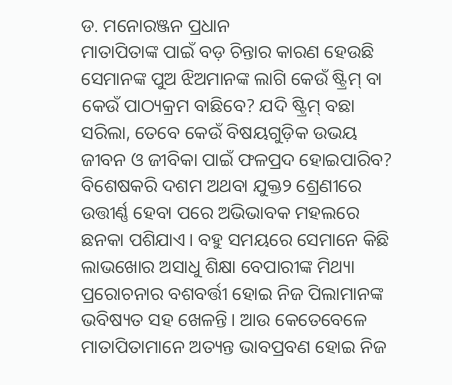ଡ. ମନୋରଞ୍ଜନ ପ୍ରଧାନ
ମାତାପିତାଙ୍କ ପାଇଁ ବଡ଼ ଚିନ୍ତାର କାରଣ ହେଉଛି ସେମାନଙ୍କ ପୁଅ ଝିଅମାନଙ୍କ ଲାଗି କେଉଁ ଷ୍ଟ୍ରିମ୍ ବା କେଉଁ ପାଠ୍ୟକ୍ରମ ବାଛିବେ? ଯଦି ଷ୍ଟ୍ରିମ୍ ବଛା ସରିଲା, ତେବେ କେଉଁ ବିଷୟଗୁଡ଼ିକ ଉଭୟ ଜୀବନ ଓ ଜୀବିକା ପାଇଁ ଫଳପ୍ରଦ ହୋଇପାରିବ? ବିଶେଷକରି ଦଶମ ଅଥବା ଯୁକ୍ତ୨ ଶ୍ରେଣୀରେ ଉତ୍ତୀର୍ଣ୍ଣ ହେବା ପରେ ଅଭିଭାବକ ମହଲରେ ଛନକା ପଶିଯାଏ। ବହୁ ସମୟରେ ସେମାନେ କିଛି ଲାଭଖୋର ଅସାଧୁ ଶିକ୍ଷା ବେପାରୀଙ୍କ ମିଥ୍ୟା ପ୍ରରୋଚନାର ବଶବର୍ତ୍ତୀ ହୋଇ ନିଜ ପିଲାମାନଙ୍କ ଭବିଷ୍ୟତ ସହ ଖେଳନ୍ତି। ଆଉ କେତେବେଳେ ମାତାପିତାମାନେ ଅତ୍ୟନ୍ତ ଭାବପ୍ରବଣ ହୋଇ ନିଜ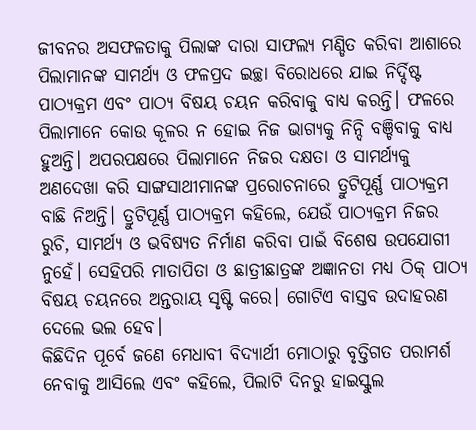ଜୀବନର ଅସଫଳତାକୁ ପିଲାଙ୍କ ଦାରା ସାଫଲ୍ୟ ମଣ୍ଡିତ କରିବା ଆଶାରେ ପିଲାମାନଙ୍କ ସାମର୍ଥ୍ୟ ଓ ଫଳପ୍ରଦ ଇଚ୍ଛା ବିରୋଧରେ ଯାଇ ନିର୍ଦ୍ଦିଷ୍ଟ ପାଠ୍ୟକ୍ରମ ଏବଂ ପାଠ୍ୟ ବିଷୟ ଚୟନ କରିବାକୁ ବାଧ୍ୟ କରନ୍ତି। ଫଳରେ ପିଲାମାନେ କୋଉ କୂଳର ନ ହୋଇ ନିଜ ଭାଗ୍ୟକୁ ନିନ୍ଦି ବଞ୍ଚିବାକୁ ବାଧ୍ୟ ହୁଅନ୍ତି। ଅପରପକ୍ଷରେ ପିଲାମାନେ ନିଜର ଦକ୍ଷତା ଓ ସାମର୍ଥ୍ୟକୁ ଅଣଦେଖା କରି ସାଙ୍ଗସାଥୀମାନଙ୍କ ପ୍ରରୋଚନାରେ ତ୍ରୁଟିପୂର୍ଣ୍ଣ ପାଠ୍ୟକ୍ରମ ବାଛି ନିଅନ୍ତି। ତ୍ରୁଟିପୂର୍ଣ୍ଣ ପାଠ୍ୟକ୍ରମ କହିଲେ, ଯେଉଁ ପାଠ୍ୟକ୍ରମ ନିଜର ରୁଚି, ସାମର୍ଥ୍ୟ ଓ ଭବିଷ୍ୟତ ନିର୍ମାଣ କରିବା ପାଇଁ ବିଶେଷ ଉପଯୋଗୀ ନୁହେଁ। ସେହିପରି ମାତାପିତା ଓ ଛାତ୍ରୀଛାତ୍ରଙ୍କ ଅଜ୍ଞାନତା ମଧ୍ୟ ଠିକ୍ ପାଠ୍ୟ ବିଷୟ ଚୟନରେ ଅନ୍ତରାୟ ସୃଷ୍ଟି କରେ। ଗୋଟିଏ ବାସ୍ତବ ଉଦାହରଣ ଦେଲେ ଭଲ ହେବ।
କିଛିଦିନ ପୂର୍ବେ ଜଣେ ମେଧାବୀ ବିଦ୍ୟାର୍ଥୀ ମୋଠାରୁ ବୃତ୍ତିଗତ ପରାମର୍ଶ ନେବାକୁ ଆସିଲେ ଏବଂ କହିଲେ, ପିଲାଟି ଦିନରୁ ହାଇସ୍କୁଲ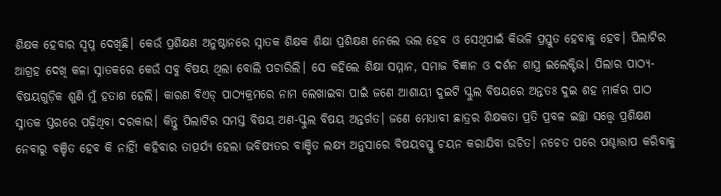ଶିକ୍ଷକ ହେବାର ସ୍ବପ୍ନ ଦେଖିଛି। କେଉଁ ପ୍ରଶିକ୍ଷଣ ଅନୁଷ୍ଠାନରେ ସ୍ନାତକ ଶିକ୍ଷକ ଶିକ୍ଷା ପ୍ରଶିକ୍ଷଣ ନେଲେ ଭଲ ହେବ ଓ ସେଥିପାଇଁ କିଭଳି ପ୍ରସ୍ତୁତ ହେବାକୁ ହେବ। ପିଲାଟିର ଆଗ୍ରହ ଦେଖି କଳା ସ୍ନାତକରେ କେଉଁ ସବୁ ବିଷୟ ଥିଲା ବୋଲି ପଚାରିଲି। ସେ କହିଲେ ଶିକ୍ଷା ସମ୍ମାନ, ସମାଜ ବିଜ୍ଞାନ ଓ ଦର୍ଶନ ଶାସ୍ତ୍ର ଇଲେକ୍ଟିଭ। ପିଲାର ପାଠ୍ୟ-ବିଷୟଗୁଡ଼ିକ ଶୁଣି ମୁଁ ହତାଶ ହେଲି। କାରଣ ବିଏଡ୍ ପାଠ୍ୟକ୍ରମରେ ନାମ ଲେଖାଇବା ପାଇଁ ଜଣେ ଆଶାୟୀ ଦୁଇଟି ସ୍କୁଲ ବିଷୟରେ ଅନ୍ତତଃ ଦୁଇ ଶହ ମାର୍କର ପାଠ ସ୍ନାତକ ସ୍ତରରେ ପଢ଼ିଥିବା ଦରକାର। କିନ୍ତୁ ପିଲାଟିର ସମସ୍ତ ବିଷୟ ଅଣ-ସ୍କୁଲ ବିଷୟ ଅନ୍ତର୍ଗତ। ଜଣେ ମେଧାବୀ ଛାତ୍ରର ଶିକ୍ଷକତା ପ୍ରତି ପ୍ରବଳ ଇଚ୍ଛା ସତ୍ତ୍ୱେ ପ୍ରଶିକ୍ଷଣ ନେବାରୁ ବଞ୍ଚିତ ହେବ କି ନାହିଁ! କହିବାର ତାତ୍ପର୍ଯ୍ୟ ହେଲା ଭବିଷ୍ୟତର ବାଞ୍ଛିତ ଲକ୍ଷ୍ୟ ଅନୁସାରେ ବିଷୟବସ୍ତୁ ଚୟନ କରାଯିବା ଉଚିତ। ନଚେତ ପରେ ପଶ୍ଚାତ୍ତାପ କରିବାକୁ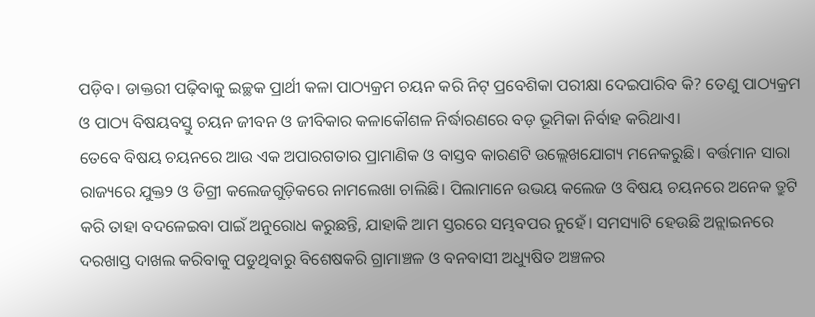ପଡ଼ିବ। ଡାକ୍ତରୀ ପଢ଼ିବାକୁ ଇଚ୍ଛକ ପ୍ରାର୍ଥୀ କଳା ପାଠ୍ୟକ୍ରମ ଚୟନ କରି ନିଟ୍ ପ୍ରବେଶିକା ପରୀକ୍ଷା ଦେଇପାରିବ କି? ତେଣୁ ପାଠ୍ୟକ୍ରମ ଓ ପାଠ୍ୟ ବିଷୟବସ୍ତୁ ଚୟନ ଜୀବନ ଓ ଜୀବିକାର କଳାକୌଶଳ ନିର୍ଦ୍ଧାରଣରେ ବଡ଼ ଭୂମିକା ନିର୍ବାହ କରିଥାଏ।
ତେବେ ବିଷୟ ଚୟନରେ ଆଉ ଏକ ଅପାରଗତାର ପ୍ରାମାଣିକ ଓ ବାସ୍ତବ କାରଣଟି ଉଲ୍ଲେଖଯୋଗ୍ୟ ମନେକରୁଛି। ବର୍ତ୍ତମାନ ସାରା ରାଜ୍ୟରେ ଯୁକ୍ତ୨ ଓ ଡିଗ୍ରୀ କଲେଜଗୁଡ଼ିକରେ ନାମଲେଖା ଚାଲିଛି। ପିଲାମାନେ ଉଭୟ କଲେଜ ଓ ବିଷୟ ଚୟନରେ ଅନେକ ତ୍ରୁଟି କରି ତାହା ବଦଳେଇବା ପାଇଁ ଅନୁରୋଧ କରୁଛନ୍ତି, ଯାହାକି ଆମ ସ୍ତରରେ ସମ୍ଭବପର ନୁହେଁ। ସମସ୍ୟାଟି ହେଉଛି ଅନ୍ଲାଇନରେ ଦରଖାସ୍ତ ଦାଖଲ କରିବାକୁ ପଡୁଥିବାରୁ ବିଶେଷକରି ଗ୍ରାମାଞ୍ଚଳ ଓ ବନବାସୀ ଅଧ୍ୟୁଷିତ ଅଞ୍ଚଳର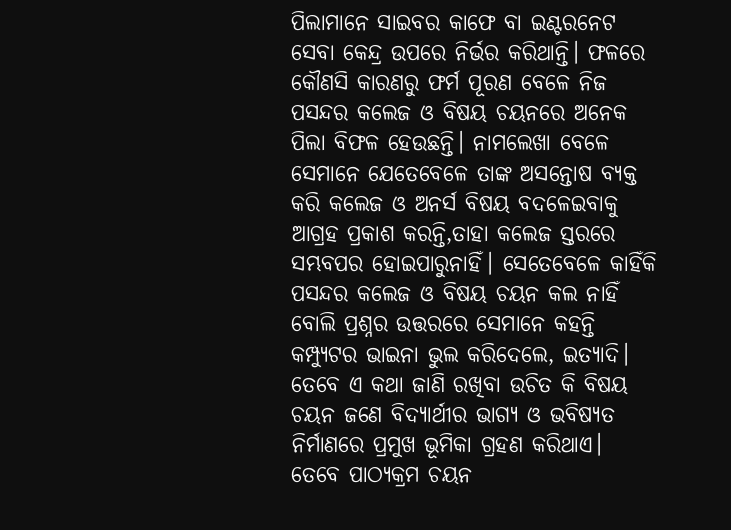ପିଲାମାନେ ସାଇବର କାଫେ ବା ଇଣ୍ଟରନେଟ ସେବା କେନ୍ଦ୍ର ଉପରେ ନିର୍ଭର କରିଥାନ୍ତି। ଫଳରେ କୌଣସି କାରଣରୁ ଫର୍ମ ପୂରଣ ବେଳେ ନିଜ ପସନ୍ଦର କଲେଜ ଓ ବିଷୟ ଚୟନରେ ଅନେକ ପିଲା ବିଫଳ ହେଉଛନ୍ତି। ନାମଲେଖା ବେଳେ ସେମାନେ ଯେତେବେଳେ ତାଙ୍କ ଅସନ୍ତୋଷ ବ୍ୟକ୍ତ କରି କଲେଜ ଓ ଅନର୍ସ ବିଷୟ ବଦଳେଇବାକୁ ଆଗ୍ରହ ପ୍ରକାଶ କରନ୍ତି,ତାହା କଲେଜ ସ୍ତରରେ ସମ୍ଭବପର ହୋଇପାରୁନାହିଁ। ସେତେବେଳେ କାହିଁକି ପସନ୍ଦର କଲେଜ ଓ ବିଷୟ ଚୟନ କଲ ନାହିଁ ବୋଲି ପ୍ରଶ୍ନର ଉତ୍ତରରେ ସେମାନେ କହନ୍ତି କମ୍ପ୍ୟୁଟର ଭାଇନା ଭୁଲ କରିଦେଲେ, ଇତ୍ୟାଦି। ତେବେ ଏ କଥା ଜାଣି ରଖିବା ଉଚିତ କି ବିଷୟ ଚୟନ ଜଣେ ବିଦ୍ୟାର୍ଥୀର ଭାଗ୍ୟ ଓ ଭବିଷ୍ୟତ ନିର୍ମାଣରେ ପ୍ରମୁଖ ଭୂମିକା ଗ୍ରହଣ କରିଥାଏ।
ତେବେ ପାଠ୍ୟକ୍ରମ ଚୟନ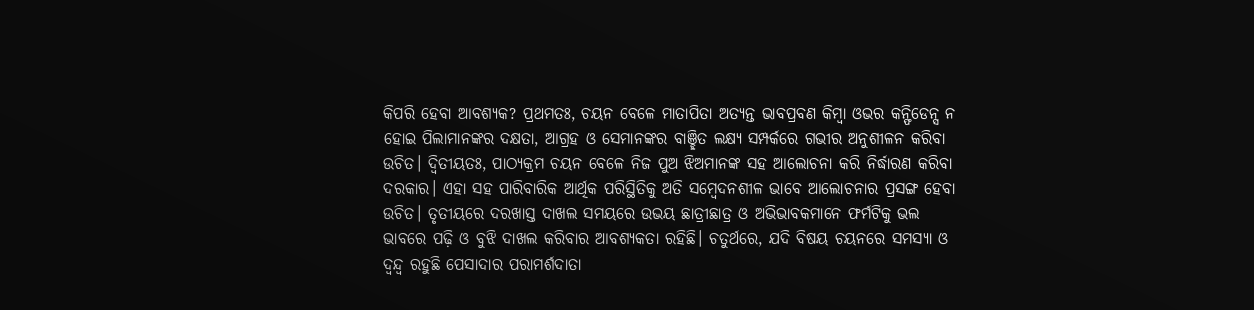କିପରି ହେବା ଆବଶ୍ୟକ? ପ୍ରଥମତଃ, ଚୟନ ବେଳେ ମାତାପିତା ଅତ୍ୟନ୍ତ ଭାବପ୍ରବଣ କିମ୍ବା ଓଭର କନ୍ଫିଡେନ୍ସ ନ ହୋଇ ପିଲାମାନଙ୍କର ଦକ୍ଷତା, ଆଗ୍ରହ ଓ ସେମାନଙ୍କର ବାଞ୍ଛିତ ଲକ୍ଷ୍ୟ ସମ୍ପର୍କରେ ଗଭୀର ଅନୁଶୀଳନ କରିବା ଉଚିତ। ଦ୍ବିତୀୟତଃ, ପାଠ୍ୟକ୍ରମ ଚୟନ ବେଳେ ନିଜ ପୁଅ ଝିଅମାନଙ୍କ ସହ ଆଲୋଚନା କରି ନିର୍ଦ୍ଧାରଣ କରିବା ଦରକାର। ଏହା ସହ ପାରିବାରିକ ଆର୍ଥିକ ପରିସ୍ଥିତିକୁ ଅତି ସମ୍ବେଦନଶୀଳ ଭାବେ ଆଲୋଚନାର ପ୍ରସଙ୍ଗ ହେବା ଉଚିତ। ତୃତୀୟରେ ଦରଖାସ୍ତ ଦାଖଲ ସମୟରେ ଉଭୟ ଛାତ୍ରୀଛାତ୍ର ଓ ଅଭିଭାବକମାନେ ଫର୍ମଟିକୁ ଭଲ ଭାବରେ ପଢ଼ି ଓ ବୁଝି ଦାଖଲ କରିବାର ଆବଶ୍ୟକତା ରହିଛି। ଚତୁର୍ଥରେ, ଯଦି ବିଷୟ ଚୟନରେ ସମସ୍ୟା ଓ ଦ୍ୱନ୍ଦ୍ୱ ରହୁଛି ପେସାଦାର ପରାମର୍ଶଦାତା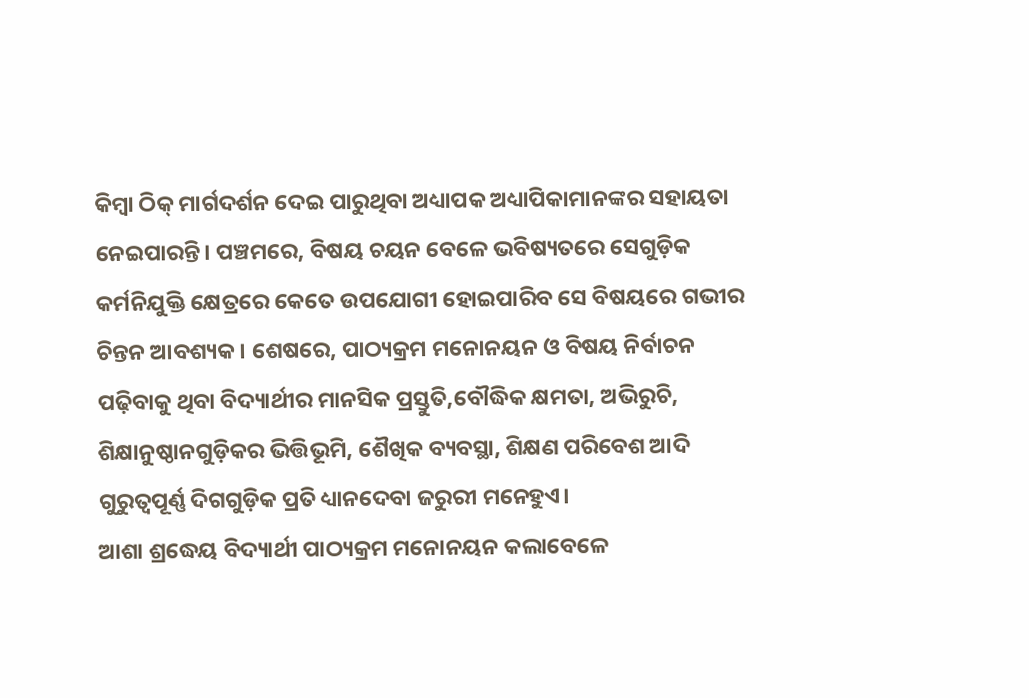କିମ୍ବା ଠିକ୍ ମାର୍ଗଦର୍ଶନ ଦେଇ ପାରୁଥିବା ଅଧ୍ୟାପକ ଅଧ୍ୟାପିକାମାନଙ୍କର ସହାୟତା ନେଇପାରନ୍ତି। ପଞ୍ଚମରେ, ବିଷୟ ଚୟନ ବେଳେ ଭବିଷ୍ୟତରେ ସେଗୁଡ଼ିକ କର୍ମନିଯୁକ୍ତି କ୍ଷେତ୍ରରେ କେତେ ଉପଯୋଗୀ ହୋଇପାରିବ ସେ ବିଷୟରେ ଗଭୀର ଚିନ୍ତନ ଆବଶ୍ୟକ। ଶେଷରେ, ପାଠ୍ୟକ୍ରମ ମନୋନୟନ ଓ ବିଷୟ ନିର୍ବାଚନ ପଢ଼ିବାକୁ ଥିବା ବିଦ୍ୟାର୍ଥୀର ମାନସିକ ପ୍ରସ୍ତୁତି,ବୌଦ୍ଧିକ କ୍ଷମତା, ଅଭିରୁଚି, ଶିକ୍ଷାନୁଷ୍ଠାନଗୁଡ଼ିକର ଭିତ୍ତିଭୂମି, ଶୈଖିକ ବ୍ୟବସ୍ଥା, ଶିକ୍ଷଣ ପରିବେଶ ଆଦି ଗୁରୁତ୍ୱପୂର୍ଣ୍ଣ ଦିଗଗୁଡ଼ିକ ପ୍ରତି ଧ୍ୟାନଦେବା ଜରୁରୀ ମନେହୁଏ।
ଆଶା ଶ୍ରଦ୍ଧେୟ ବିଦ୍ୟାର୍ଥୀ ପାଠ୍ୟକ୍ରମ ମନୋନୟନ କଲାବେଳେ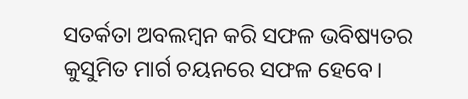ସତର୍କତା ଅବଲମ୍ବନ କରି ସଫଳ ଭବିଷ୍ୟତର କୁସୁମିତ ମାର୍ଗ ଚୟନରେ ସଫଳ ହେବେ।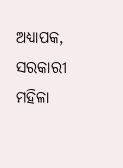ଅଧ୍ୟାପକ, ସରକାରୀ ମହିଳା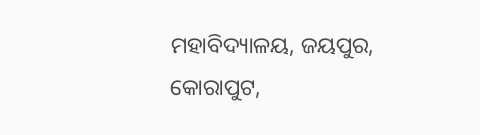ମହାବିଦ୍ୟାଳୟ, ଜୟପୁର, କୋରାପୁଟ,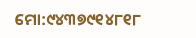ମୋ:୯୪୩୭୯୧୪୮୧୮